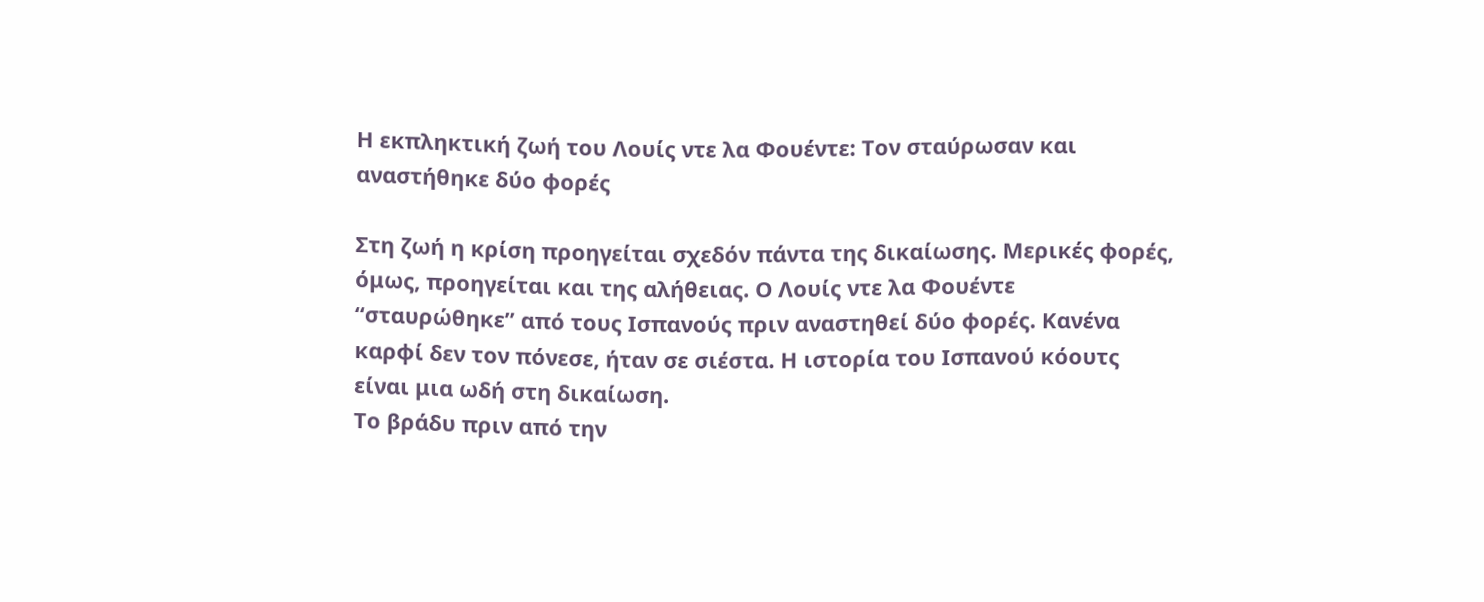Η εκπληκτική ζωή του Λουίς ντε λα Φουέντε: Τον σταύρωσαν και αναστήθηκε δύο φορές

Στη ζωή η κρίση προηγείται σχεδόν πάντα της δικαίωσης. Μερικές φορές, όμως, προηγείται και της αλήθειας. Ο Λουίς ντε λα Φουέντε “σταυρώθηκε” από τους Ισπανούς πριν αναστηθεί δύο φορές. Κανένα καρφί δεν τον πόνεσε, ήταν σε σιέστα. Η ιστορία του Ισπανού κόουτς είναι μια ωδή στη δικαίωση.
Το βράδυ πριν από την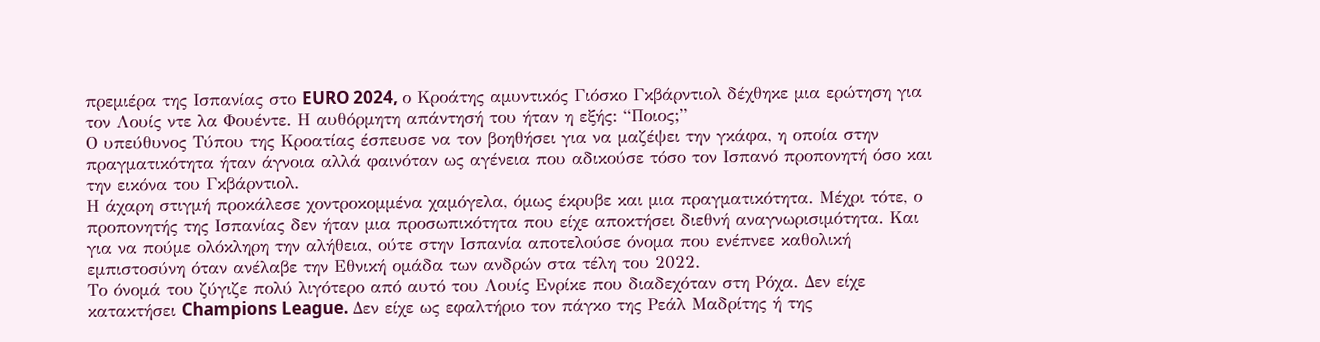πρεμιέρα της Ισπανίας στο EURO 2024, ο Κροάτης αμυντικός Γιόσκο Γκβάρντιολ δέχθηκε μια ερώτηση για τον Λουίς ντε λα Φουέντε. Η αυθόρμητη απάντησή του ήταν η εξής: “Ποιος;”
Ο υπεύθυνος Τύπου της Κροατίας έσπευσε να τον βοηθήσει για να μαζέψει την γκάφα, η οποία στην πραγματικότητα ήταν άγνοια αλλά φαινόταν ως αγένεια που αδικούσε τόσο τον Ισπανό προπονητή όσο και την εικόνα του Γκβάρντιολ.
Η άχαρη στιγμή προκάλεσε χοντροκομμένα χαμόγελα, όμως έκρυβε και μια πραγματικότητα. Μέχρι τότε, ο προπονητής της Ισπανίας δεν ήταν μια προσωπικότητα που είχε αποκτήσει διεθνή αναγνωρισιμότητα. Και για να πούμε ολόκληρη την αλήθεια, ούτε στην Ισπανία αποτελούσε όνομα που ενέπνεε καθολική εμπιστοσύνη όταν ανέλαβε την Εθνική ομάδα των ανδρών στα τέλη του 2022.
Το όνομά του ζύγιζε πολύ λιγότερο από αυτό του Λουίς Ενρίκε που διαδεχόταν στη Ρόχα. Δεν είχε κατακτήσει Champions League. Δεν είχε ως εφαλτήριο τον πάγκο της Ρεάλ Μαδρίτης ή της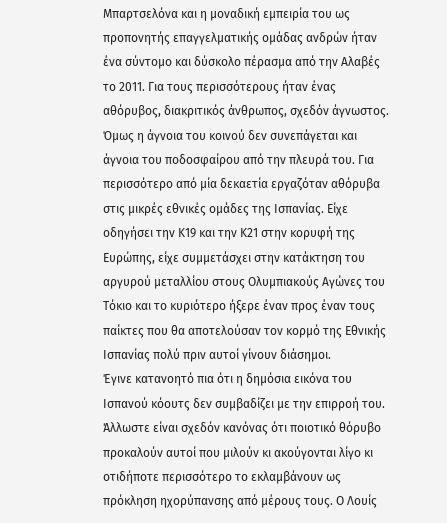Μπαρτσελόνα και η μοναδική εμπειρία του ως προπονητής επαγγελματικής ομάδας ανδρών ήταν ένα σύντομο και δύσκολο πέρασμα από την Αλαβές το 2011. Για τους περισσότερους ήταν ένας αθόρυβος, διακριτικός άνθρωπος, σχεδόν άγνωστος.
Όμως η άγνοια του κοινού δεν συνεπάγεται και άγνοια του ποδοσφαίρου από την πλευρά του. Για περισσότερο από μία δεκαετία εργαζόταν αθόρυβα στις μικρές εθνικές ομάδες της Ισπανίας. Είχε οδηγήσει την Κ19 και την Κ21 στην κορυφή της Ευρώπης, είχε συμμετάσχει στην κατάκτηση του αργυρού μεταλλίου στους Ολυμπιακούς Αγώνες του Τόκιο και το κυριότερο ήξερε έναν προς έναν τους παίκτες που θα αποτελούσαν τον κορμό της Εθνικής Ισπανίας πολύ πριν αυτοί γίνουν διάσημοι.
Έγινε κατανοητό πια ότι η δημόσια εικόνα του Ισπανού κόουτς δεν συμβαδίζει με την επιρροή του. Άλλωστε είναι σχεδόν κανόνας ότι ποιοτικό θόρυβο προκαλούν αυτοί που μιλούν κι ακούγονται λίγο κι οτιδήποτε περισσότερο το εκλαμβάνουν ως πρόκληση ηχορύπανσης από μέρους τους. Ο Λουίς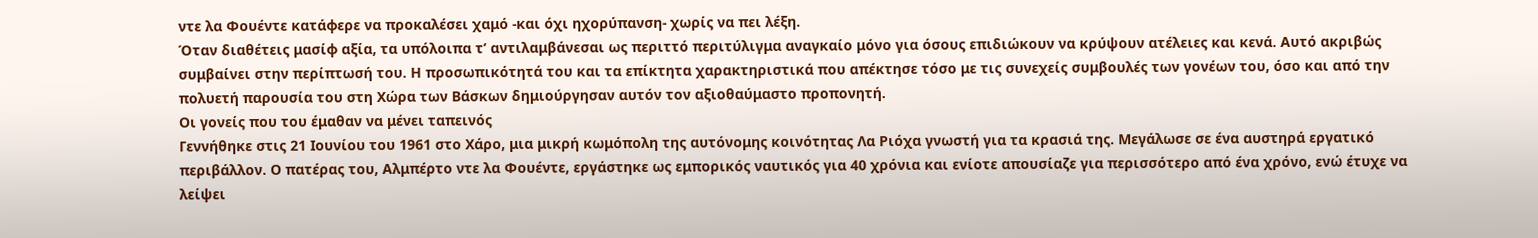ντε λα Φουέντε κατάφερε να προκαλέσει χαμό -και όχι ηχορύπανση- χωρίς να πει λέξη.
Όταν διαθέτεις μασίφ αξία, τα υπόλοιπα τ’ αντιλαμβάνεσαι ως περιττό περιτύλιγμα αναγκαίο μόνο για όσους επιδιώκουν να κρύψουν ατέλειες και κενά. Αυτό ακριβώς συμβαίνει στην περίπτωσή του. Η προσωπικότητά του και τα επίκτητα χαρακτηριστικά που απέκτησε τόσο με τις συνεχείς συμβουλές των γονέων του, όσο και από την πολυετή παρουσία του στη Χώρα των Βάσκων δημιούργησαν αυτόν τον αξιοθαύμαστο προπονητή.
Οι γονείς που του έμαθαν να μένει ταπεινός
Γεννήθηκε στις 21 Ιουνίου του 1961 στο Χάρο, μια μικρή κωμόπολη της αυτόνομης κοινότητας Λα Ριόχα γνωστή για τα κρασιά της. Μεγάλωσε σε ένα αυστηρά εργατικό περιβάλλον. Ο πατέρας του, Αλμπέρτο ντε λα Φουέντε, εργάστηκε ως εμπορικός ναυτικός για 40 χρόνια και ενίοτε απουσίαζε για περισσότερο από ένα χρόνο, ενώ έτυχε να λείψει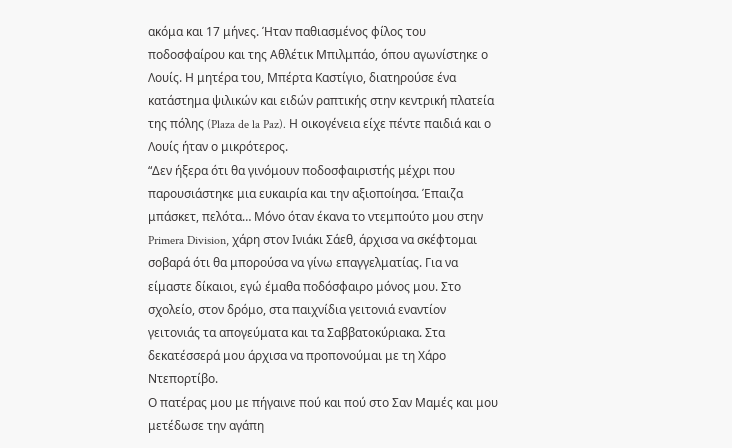ακόμα και 17 μήνες. Ήταν παθιασμένος φίλος του ποδοσφαίρου και της Αθλέτικ Μπιλμπάο, όπου αγωνίστηκε ο Λουίς. Η μητέρα του, Μπέρτα Καστίγιο, διατηρούσε ένα κατάστημα ψιλικών και ειδών ραπτικής στην κεντρική πλατεία της πόλης (Plaza de la Paz). Η οικογένεια είχε πέντε παιδιά και ο Λουίς ήταν ο μικρότερος.
“Δεν ήξερα ότι θα γινόμουν ποδοσφαιριστής μέχρι που παρουσιάστηκε μια ευκαιρία και την αξιοποίησα. Έπαιζα μπάσκετ, πελότα… Μόνο όταν έκανα το ντεμπούτο μου στην Primera Division, χάρη στον Ινιάκι Σάεθ, άρχισα να σκέφτομαι σοβαρά ότι θα μπορούσα να γίνω επαγγελματίας. Για να είμαστε δίκαιοι, εγώ έμαθα ποδόσφαιρο μόνος μου. Στο σχολείο, στον δρόμο, στα παιχνίδια γειτονιά εναντίον γειτονιάς τα απογεύματα και τα Σαββατοκύριακα. Στα δεκατέσσερά μου άρχισα να προπονούμαι με τη Χάρο Ντεπορτίβο.
Ο πατέρας μου με πήγαινε πού και πού στο Σαν Μαμές και μου μετέδωσε την αγάπη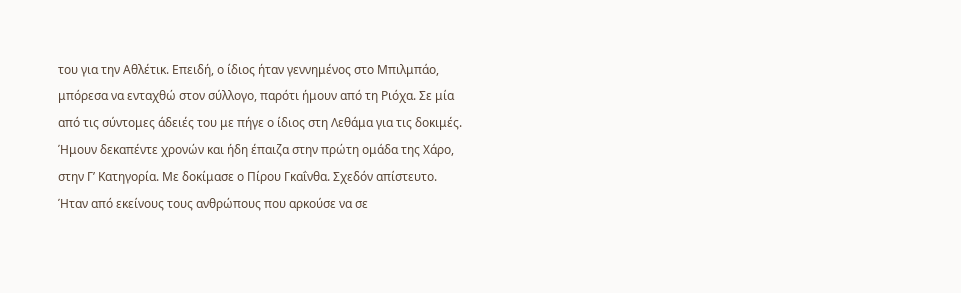του για την Αθλέτικ. Επειδή, ο ίδιος ήταν γεννημένος στο Μπιλμπάο, μπόρεσα να ενταχθώ στον σύλλογο, παρότι ήμουν από τη Ριόχα. Σε μία από τις σύντομες άδειές του με πήγε ο ίδιος στη Λεθάμα για τις δοκιμές. Ήμουν δεκαπέντε χρονών και ήδη έπαιζα στην πρώτη ομάδα της Χάρο, στην Γ’ Κατηγορία. Με δοκίμασε ο Πίρου Γκαΐνθα. Σχεδόν απίστευτο. Ήταν από εκείνους τους ανθρώπους που αρκούσε να σε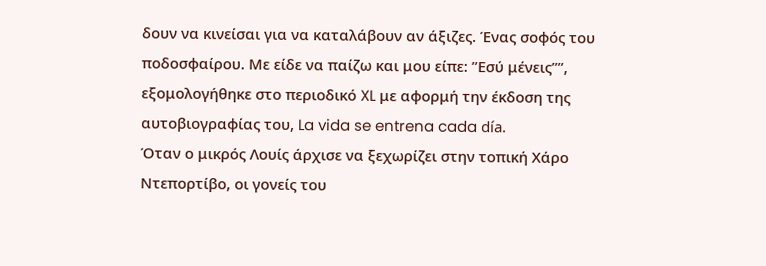δουν να κινείσαι για να καταλάβουν αν άξιζες. Ένας σοφός του ποδοσφαίρου. Με είδε να παίζω και μου είπε: ”Εσύ μένεις””, εξομολογήθηκε στο περιοδικό XL με αφορμή την έκδοση της αυτοβιογραφίας του, La vida se entrena cada día.
Όταν ο μικρός Λουίς άρχισε να ξεχωρίζει στην τοπική Χάρο Ντεπορτίβο, οι γονείς του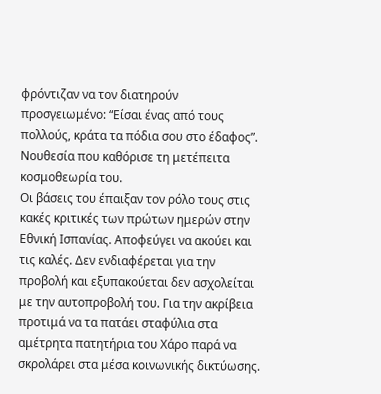φρόντιζαν να τον διατηρούν προσγειωμένο: “Είσαι ένας από τους πολλούς, κράτα τα πόδια σου στο έδαφος”. Νουθεσία που καθόρισε τη μετέπειτα κοσμοθεωρία του.
Οι βάσεις του έπαιξαν τον ρόλο τους στις κακές κριτικές των πρώτων ημερών στην Εθνική Ισπανίας. Αποφεύγει να ακούει και τις καλές. Δεν ενδιαφέρεται για την προβολή και εξυπακούεται δεν ασχολείται με την αυτοπροβολή του. Για την ακρίβεια προτιμά να τα πατάει σταφύλια στα αμέτρητα πατητήρια του Χάρο παρά να σκρολάρει στα μέσα κοινωνικής δικτύωσης.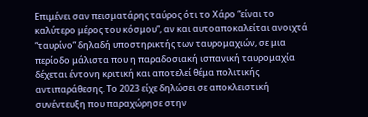Επιμένει σαν πεισματάρης ταύρος ότι το Χάρο “είναι το καλύτερο μέρος του κόσμου”, αν και αυτοαποκαλείται ανοιχτά “ταυρίνο” δηλαδή υποστηρικτής των ταυρομαχιών, σε μια περίοδο μάλιστα που η παραδοσιακή ισπανική ταυρομαχία δέχεται έντονη κριτική και αποτελεί θέμα πολιτικής αντιπαράθεσης. Το 2023 είχε δηλώσει σε αποκλειστική συνέντευξη που παραχώρησε στην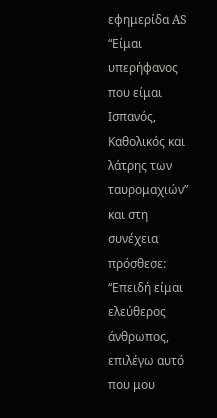εφημερίδα AS “Είμαι υπερήφανος που είμαι Ισπανός, Καθολικός και λάτρης των ταυρομαχιών” και στη συνέχεια πρόσθεσε: “Επειδή είμαι ελεύθερος άνθρωπος, επιλέγω αυτό που μου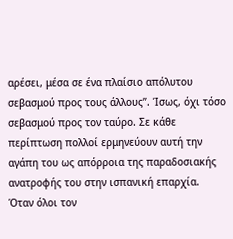αρέσει, μέσα σε ένα πλαίσιο απόλυτου σεβασμού προς τους άλλους”. Ίσως, όχι τόσο σεβασμού προς τον ταύρο. Σε κάθε περίπτωση πολλοί ερμηνεύουν αυτή την αγάπη του ως απόρροια της παραδοσιακής ανατροφής του στην ισπανική επαρχία.
Όταν όλοι τον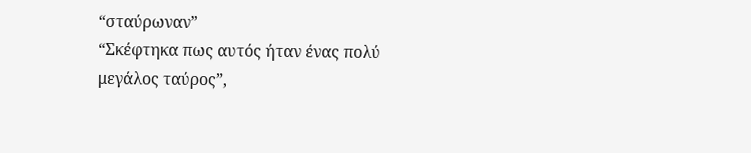“σταύρωναν”
“Σκέφτηκα πως αυτός ήταν ένας πολύ μεγάλος ταύρος”,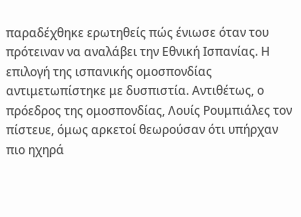παραδέχθηκε ερωτηθείς πώς ένιωσε όταν του πρότειναν να αναλάβει την Εθνική Ισπανίας. Η επιλογή της ισπανικής ομοσπονδίας αντιμετωπίστηκε με δυσπιστία. Αντιθέτως, ο πρόεδρος της ομοσπονδίας, Λουίς Ρουμπιάλες τον πίστευε, όμως αρκετοί θεωρούσαν ότι υπήρχαν πιο ηχηρά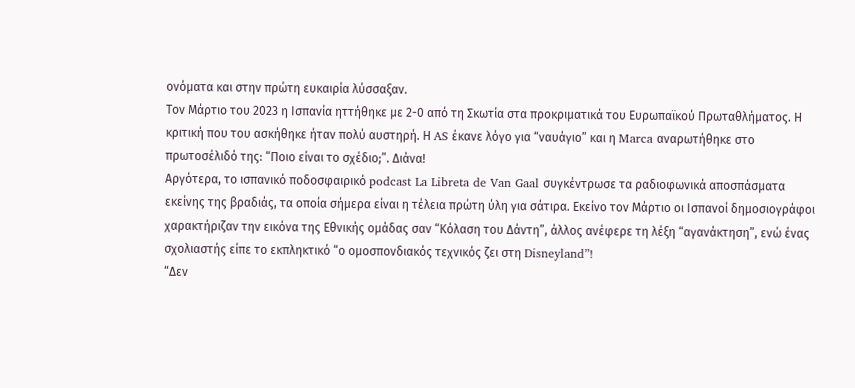ονόματα και στην πρώτη ευκαιρία λύσσαξαν.
Τον Μάρτιο του 2023 η Ισπανία ηττήθηκε με 2-0 από τη Σκωτία στα προκριματικά του Ευρωπαϊκού Πρωταθλήματος. Η κριτική που του ασκήθηκε ήταν πολύ αυστηρή. Η AS έκανε λόγο για “ναυάγιο” και η Marca αναρωτήθηκε στο πρωτοσέλιδό της: “Ποιο είναι το σχέδιο;”. Διάνα!
Αργότερα, το ισπανικό ποδοσφαιρικό podcast La Libreta de Van Gaal συγκέντρωσε τα ραδιοφωνικά αποσπάσματα εκείνης της βραδιάς, τα οποία σήμερα είναι η τέλεια πρώτη ύλη για σάτιρα. Εκείνο τον Μάρτιο οι Ισπανοί δημοσιογράφοι χαρακτήριζαν την εικόνα της Εθνικής ομάδας σαν “Κόλαση του Δάντη”, άλλος ανέφερε τη λέξη “αγανάκτηση”, ενώ ένας σχολιαστής είπε το εκπληκτικό “ο ομοσπονδιακός τεχνικός ζει στη Disneyland”!
“Δεν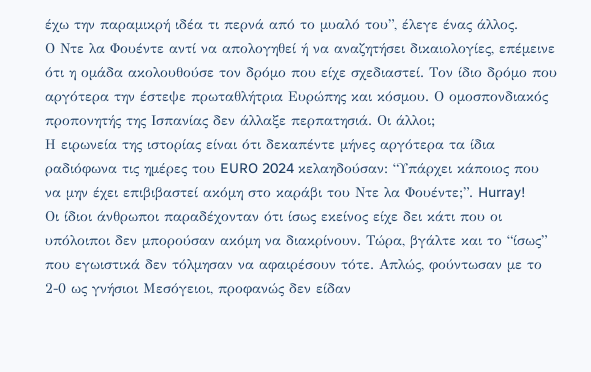έχω την παραμικρή ιδέα τι περνά από το μυαλό του”, έλεγε ένας άλλος.
Ο Ντε λα Φουέντε αντί να απολογηθεί ή να αναζητήσει δικαιολογίες, επέμεινε ότι η ομάδα ακολουθούσε τον δρόμο που είχε σχεδιαστεί. Τον ίδιο δρόμο που αργότερα την έστεψε πρωταθλήτρια Ευρώπης και κόσμου. Ο ομοσπονδιακός προπονητής της Ισπανίας δεν άλλαξε περπατησιά. Οι άλλοι;
Η ειρωνεία της ιστορίας είναι ότι δεκαπέντε μήνες αργότερα τα ίδια ραδιόφωνα τις ημέρες του EURO 2024 κελαηδούσαν: “Υπάρχει κάποιος που να μην έχει επιβιβαστεί ακόμη στο καράβι του Ντε λα Φουέντε;”. Hurray!
Οι ίδιοι άνθρωποι παραδέχονταν ότι ίσως εκείνος είχε δει κάτι που οι υπόλοιποι δεν μπορούσαν ακόμη να διακρίνουν. Τώρα, βγάλτε και το “ίσως” που εγωιστικά δεν τόλμησαν να αφαιρέσουν τότε. Απλώς, φούντωσαν με το 2-0 ως γνήσιοι Μεσόγειοι, προφανώς δεν είδαν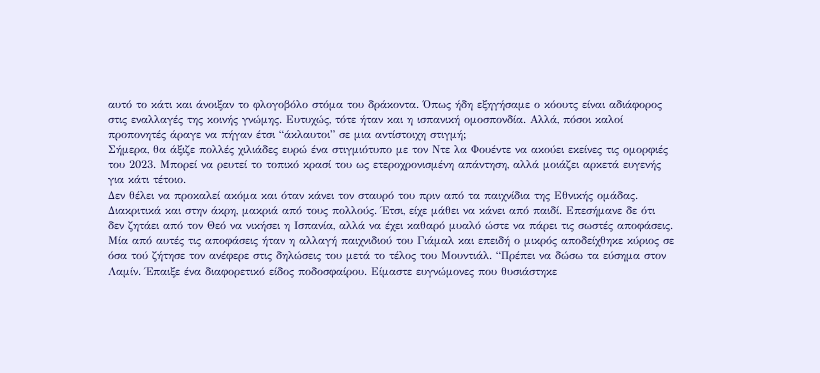αυτό το κάτι και άνοιξαν το φλογοβόλο στόμα του δράκοντα. Όπως ήδη εξηγήσαμε ο κόουτς είναι αδιάφορος στις εναλλαγές της κοινής γνώμης. Ευτυχώς, τότε ήταν και η ισπανική ομοσπονδία. Αλλά, πόσοι καλοί προπονητές άραγε να πήγαν έτσι “άκλαυτοι” σε μια αντίστοιχη στιγμή;
Σήμερα, θα άξιζε πολλές χιλιάδες ευρώ ένα στιγμιότυπο με τον Ντε λα Φουέντε να ακούει εκείνες τις ομορφιές του 2023. Μπορεί να ρευτεί το τοπικό κρασί του ως ετεροχρονισμένη απάντηση, αλλά μοιάζει αρκετά ευγενής για κάτι τέτοιο.
Δεν θέλει να προκαλεί ακόμα και όταν κάνει τον σταυρό του πριν από τα παιχνίδια της Εθνικής ομάδας. Διακριτικά και στην άκρη, μακριά από τους πολλούς. Έτσι, είχε μάθει να κάνει από παιδί. Επεσήμανε δε ότι δεν ζητάει από τον Θεό να νικήσει η Ισπανία, αλλά να έχει καθαρό μυαλό ώστε να πάρει τις σωστές αποφάσεις.
Μία από αυτές τις αποφάσεις ήταν η αλλαγή παιχνιδιού του Γιάμαλ και επειδή ο μικρός αποδείχθηκε κύριος σε όσα τού ζήτησε τον ανέφερε στις δηλώσεις του μετά το τέλος του Μουντιάλ. “Πρέπει να δώσω τα εύσημα στον Λαμίν. Έπαιξε ένα διαφορετικό είδος ποδοσφαίρου. Είμαστε ευγνώμονες που θυσιάστηκε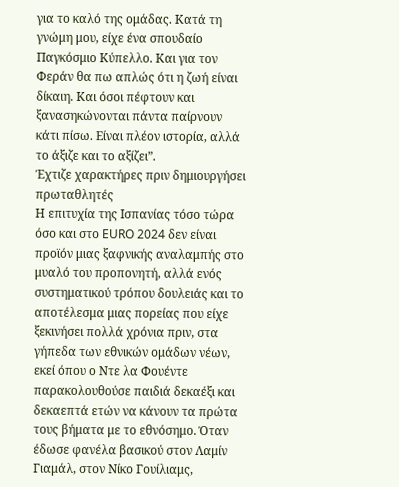για το καλό της ομάδας. Κατά τη γνώμη μου, είχε ένα σπουδαίο Παγκόσμιο Κύπελλο. Και για τον Φεράν θα πω απλώς ότι η ζωή είναι δίκαιη. Και όσοι πέφτουν και ξανασηκώνονται πάντα παίρνουν κάτι πίσω. Είναι πλέον ιστορία, αλλά το άξιζε και το αξίζει”.
Έχτιζε χαρακτήρες πριν δημιουργήσει πρωταθλητές
Η επιτυχία της Ισπανίας τόσο τώρα όσο και στο EURO 2024 δεν είναι προϊόν μιας ξαφνικής αναλαμπής στο μυαλό του προπονητή, αλλά ενός συστηματικού τρόπου δουλειάς και το αποτέλεσμα μιας πορείας που είχε ξεκινήσει πολλά χρόνια πριν, στα γήπεδα των εθνικών ομάδων νέων, εκεί όπου ο Ντε λα Φουέντε παρακολουθούσε παιδιά δεκαέξι και δεκαεπτά ετών να κάνουν τα πρώτα τους βήματα με το εθνόσημο. Όταν έδωσε φανέλα βασικού στον Λαμίν Γιαμάλ, στον Νίκο Γουίλιαμς,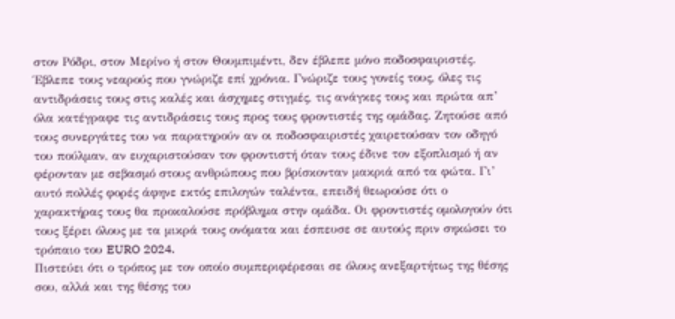στον Ρόδρι, στον Μερίνο ή στον Θουμπιμέντι, δεν έβλεπε μόνο ποδοσφαιριστές.
Έβλεπε τους νεαρούς που γνώριζε επί χρόνια. Γνώριζε τους γονείς τους, όλες τις αντιδράσεις τους στις καλές και άσχημες στιγμές, τις ανάγκες τους και πρώτα απ’ όλα κατέγραφε τις αντιδράσεις τους προς τους φροντιστές της ομάδας. Ζητούσε από τους συνεργάτες του να παρατηρούν αν οι ποδοσφαιριστές χαιρετούσαν τον οδηγό του πούλμαν, αν ευχαριστούσαν τον φροντιστή όταν τους έδινε τον εξοπλισμό ή αν φέρονταν με σεβασμό στους ανθρώπους που βρίσκονταν μακριά από τα φώτα. Γι’ αυτό πολλές φορές άφηνε εκτός επιλογών ταλέντα, επειδή θεωρούσε ότι ο χαρακτήρας τους θα προκαλούσε πρόβλημα στην ομάδα. Οι φροντιστές ομολογούν ότι τους ξέρει όλους με τα μικρά τους ονόματα και έσπευσε σε αυτούς πριν σηκώσει το τρόπαιο του EURO 2024.
Πιστεύει ότι ο τρόπος με τον οποίο συμπεριφέρεσαι σε όλους ανεξαρτήτως της θέσης σου, αλλά και της θέσης του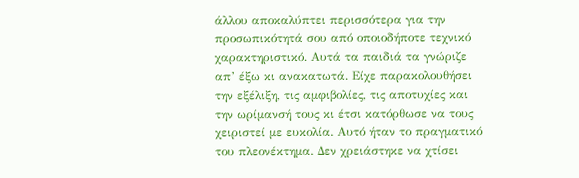άλλου αποκαλύπτει περισσότερα για την προσωπικότητά σου από οποιοδήποτε τεχνικό χαρακτηριστικό. Αυτά τα παιδιά τα γνώριζε απ’ έξω κι ανακατωτά. Είχε παρακολουθήσει την εξέλιξη, τις αμφιβολίες, τις αποτυχίες και την ωρίμανσή τους κι έτσι κατόρθωσε να τους χειριστεί με ευκολία. Αυτό ήταν το πραγματικό του πλεονέκτημα. Δεν χρειάστηκε να χτίσει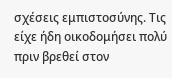σχέσεις εμπιστοσύνης. Τις είχε ήδη οικοδομήσει πολύ πριν βρεθεί στον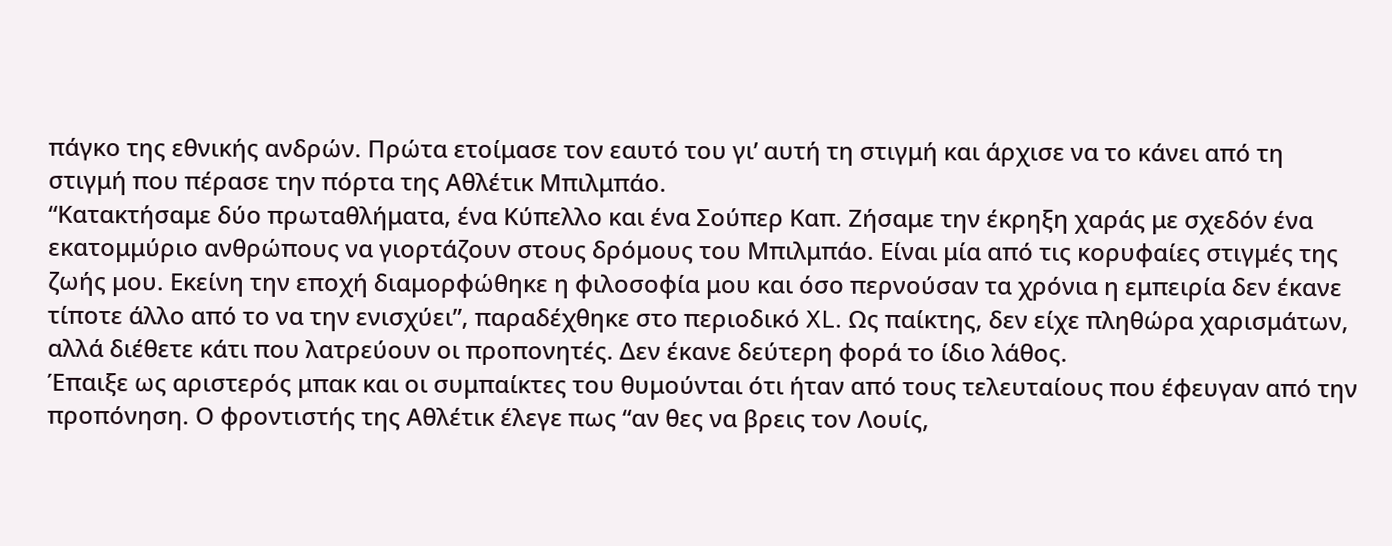πάγκο της εθνικής ανδρών. Πρώτα ετοίμασε τον εαυτό του γι’ αυτή τη στιγμή και άρχισε να το κάνει από τη στιγμή που πέρασε την πόρτα της Αθλέτικ Μπιλμπάο.
“Κατακτήσαμε δύο πρωταθλήματα, ένα Κύπελλο και ένα Σούπερ Καπ. Ζήσαμε την έκρηξη χαράς με σχεδόν ένα εκατομμύριο ανθρώπους να γιορτάζουν στους δρόμους του Μπιλμπάο. Είναι μία από τις κορυφαίες στιγμές της ζωής μου. Εκείνη την εποχή διαμορφώθηκε η φιλοσοφία μου και όσο περνούσαν τα χρόνια η εμπειρία δεν έκανε τίποτε άλλο από το να την ενισχύει”, παραδέχθηκε στο περιοδικό XL. Ως παίκτης, δεν είχε πληθώρα χαρισμάτων, αλλά διέθετε κάτι που λατρεύουν οι προπονητές. Δεν έκανε δεύτερη φορά το ίδιο λάθος.
Έπαιξε ως αριστερός μπακ και οι συμπαίκτες του θυμούνται ότι ήταν από τους τελευταίους που έφευγαν από την προπόνηση. Ο φροντιστής της Αθλέτικ έλεγε πως “αν θες να βρεις τον Λουίς,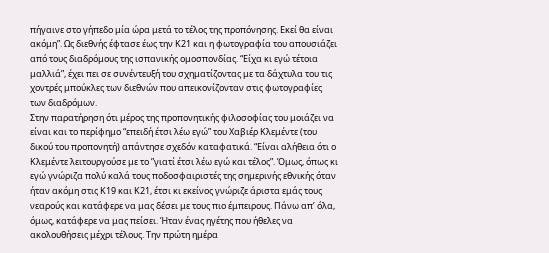πήγαινε στο γήπεδο μία ώρα μετά το τέλος της προπόνησης. Εκεί θα είναι ακόμη”. Ως διεθνής έφτασε έως την Κ21 και η φωτογραφία του απουσιάζει από τους διαδρόμους της ισπανικής ομοσπονδίας. “Είχα κι εγώ τέτοια μαλλιά”, έχει πει σε συνέντευξή του σχηματίζοντας με τα δάχτυλα του τις χοντρές μπούκλες των διεθνών που απεικονίζονταν στις φωτογραφίες των διαδρόμων.
Στην παρατήρηση ότι μέρος της προπονητικής φιλοσοφίας του μοιάζει να είναι και το περίφημο “επειδή έτσι λέω εγώ” του Χαβιέρ Κλεμέντε (του δικού του προπονητή) απάντησε σχεδόν καταφατικά. “Είναι αλήθεια ότι ο Κλεμέντε λειτουργούσε με το ”γιατί έτσι λέω εγώ και τέλος”. Όμως, όπως κι εγώ γνώριζα πολύ καλά τους ποδοσφαιριστές της σημερινής εθνικής όταν ήταν ακόμη στις Κ19 και Κ21, έτσι κι εκείνος γνώριζε άριστα εμάς τους νεαρούς και κατάφερε να μας δέσει με τους πιο έμπειρους. Πάνω απ’ όλα, όμως, κατάφερε να μας πείσει. Ήταν ένας ηγέτης που ήθελες να ακολουθήσεις μέχρι τέλους. Την πρώτη ημέρα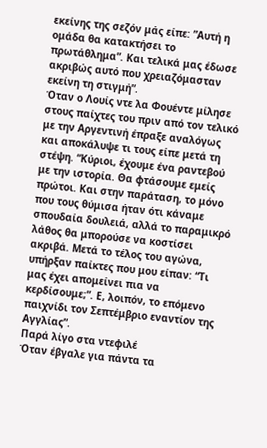εκείνης της σεζόν μάς είπε: ”Αυτή η ομάδα θα κατακτήσει το πρωτάθλημα”. Και τελικά μας έδωσε ακριβώς αυτό που χρειαζόμασταν εκείνη τη στιγμή”.
Όταν ο Λουίς ντε λα Φουέντε μίλησε στους παίχτες του πριν από τον τελικό με την Αργεντινή έπραξε αναλόγως και αποκάλυψε τι τους είπε μετά τη στέψη. “Κύριοι, έχουμε ένα ραντεβού με την ιστορία. Θα φτάσουμε εμείς πρώτοι. Και στην παράταση, το μόνο που τους θύμισα ήταν ότι κάναμε σπουδαία δουλειά, αλλά το παραμικρό λάθος θα μπορούσε να κοστίσει ακριβά. Μετά το τέλος του αγώνα, υπήρξαν παίκτες που μου είπαν: “Τι μας έχει απομείνει πια να κερδίσουμε;”. Ε, λοιπόν, το επόμενο παιχνίδι τον Σεπτέμβριο εναντίον της Αγγλίας”.
Παρά λίγο στα ντεφιλέ
Όταν έβγαλε για πάντα τα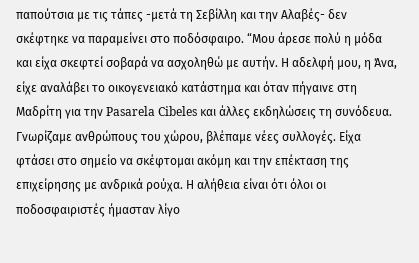παπούτσια με τις τάπες -μετά τη Σεβίλλη και την Αλαβές- δεν σκέφτηκε να παραμείνει στο ποδόσφαιρο. “Μου άρεσε πολύ η μόδα και είχα σκεφτεί σοβαρά να ασχοληθώ με αυτήν. Η αδελφή μου, η Άνα, είχε αναλάβει το οικογενειακό κατάστημα και όταν πήγαινε στη Μαδρίτη για την Pasarela Cibeles και άλλες εκδηλώσεις τη συνόδευα. Γνωρίζαμε ανθρώπους του χώρου, βλέπαμε νέες συλλογές. Είχα φτάσει στο σημείο να σκέφτομαι ακόμη και την επέκταση της επιχείρησης με ανδρικά ρούχα. Η αλήθεια είναι ότι όλοι οι ποδοσφαιριστές ήμασταν λίγο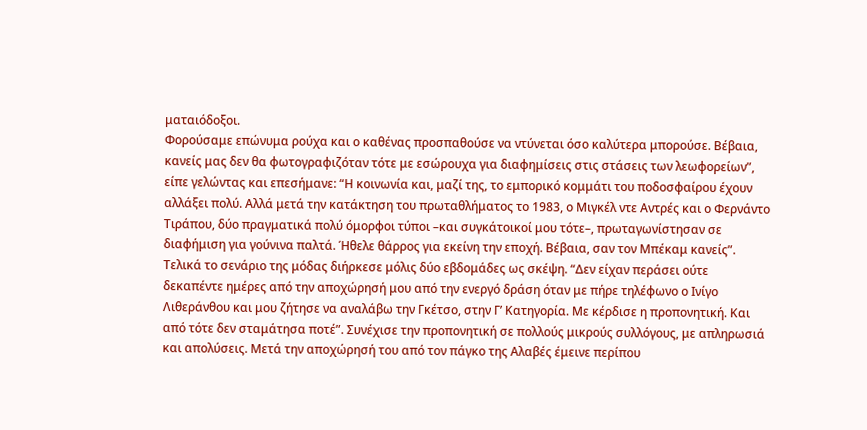ματαιόδοξοι.
Φορούσαμε επώνυμα ρούχα και ο καθένας προσπαθούσε να ντύνεται όσο καλύτερα μπορούσε. Βέβαια, κανείς μας δεν θα φωτογραφιζόταν τότε με εσώρουχα για διαφημίσεις στις στάσεις των λεωφορείων”, είπε γελώντας και επεσήμανε: “Η κοινωνία και, μαζί της, το εμπορικό κομμάτι του ποδοσφαίρου έχουν αλλάξει πολύ. Αλλά μετά την κατάκτηση του πρωταθλήματος το 1983, ο Μιγκέλ ντε Αντρές και ο Φερνάντο Τιράπου, δύο πραγματικά πολύ όμορφοι τύποι –και συγκάτοικοί μου τότε–, πρωταγωνίστησαν σε διαφήμιση για γούνινα παλτά. Ήθελε θάρρος για εκείνη την εποχή. Βέβαια, σαν τον Μπέκαμ κανείς”.
Τελικά το σενάριο της μόδας διήρκεσε μόλις δύο εβδομάδες ως σκέψη. “Δεν είχαν περάσει ούτε δεκαπέντε ημέρες από την αποχώρησή μου από την ενεργό δράση όταν με πήρε τηλέφωνο ο Ινίγο Λιθεράνθου και μου ζήτησε να αναλάβω την Γκέτσο, στην Γ’ Κατηγορία. Με κέρδισε η προπονητική. Και από τότε δεν σταμάτησα ποτέ”. Συνέχισε την προπονητική σε πολλούς μικρούς συλλόγους, με απληρωσιά και απολύσεις. Μετά την αποχώρησή του από τον πάγκο της Αλαβές έμεινε περίπου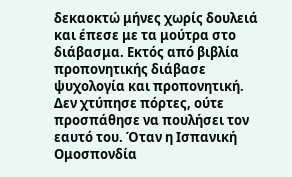δεκαοκτώ μήνες χωρίς δουλειά και έπεσε με τα μούτρα στο διάβασμα. Εκτός από βιβλία προπονητικής διάβασε ψυχολογία και προπονητική. Δεν χτύπησε πόρτες, ούτε προσπάθησε να πουλήσει τον εαυτό του. Όταν η Ισπανική Ομοσπονδία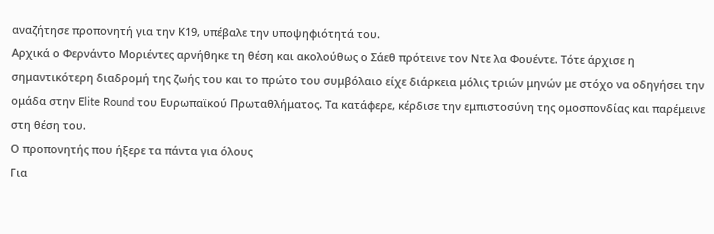αναζήτησε προπονητή για την Κ19, υπέβαλε την υποψηφιότητά του.
Αρχικά ο Φερνάντο Μοριέντες αρνήθηκε τη θέση και ακολούθως ο Σάεθ πρότεινε τον Ντε λα Φουέντε. Τότε άρχισε η σημαντικότερη διαδρομή της ζωής του και το πρώτο του συμβόλαιο είχε διάρκεια μόλις τριών μηνών με στόχο να οδηγήσει την ομάδα στην Elite Round του Ευρωπαϊκού Πρωταθλήματος. Τα κατάφερε, κέρδισε την εμπιστοσύνη της ομοσπονδίας και παρέμεινε στη θέση του.
Ο προπονητής που ήξερε τα πάντα για όλους
Για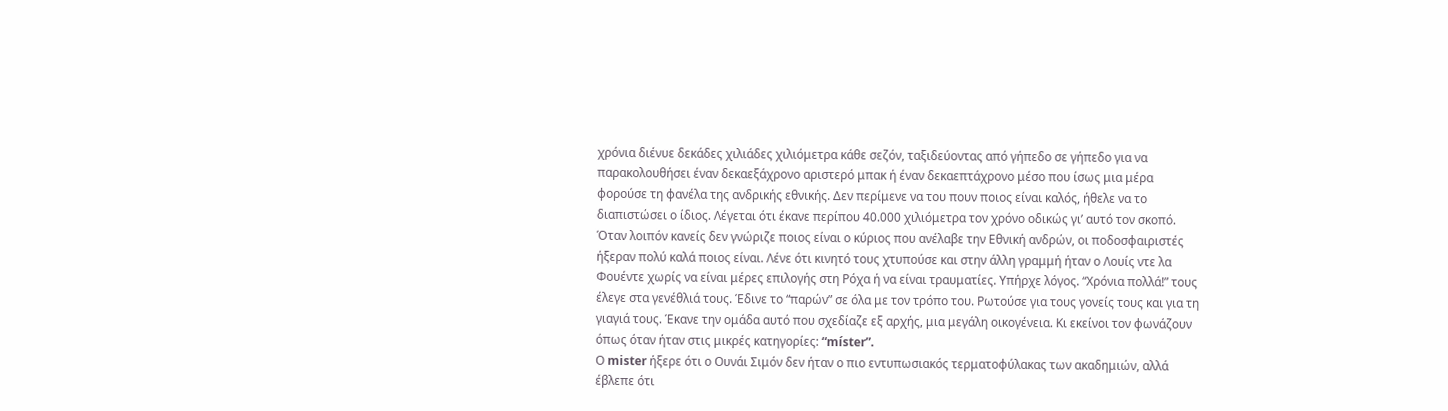χρόνια διένυε δεκάδες χιλιάδες χιλιόμετρα κάθε σεζόν, ταξιδεύοντας από γήπεδο σε γήπεδο για να παρακολουθήσει έναν δεκαεξάχρονο αριστερό μπακ ή έναν δεκαεπτάχρονο μέσο που ίσως μια μέρα φορούσε τη φανέλα της ανδρικής εθνικής. Δεν περίμενε να του πουν ποιος είναι καλός, ήθελε να το διαπιστώσει ο ίδιος. Λέγεται ότι έκανε περίπου 40.000 χιλιόμετρα τον χρόνο οδικώς γι’ αυτό τον σκοπό.
Όταν λοιπόν κανείς δεν γνώριζε ποιος είναι ο κύριος που ανέλαβε την Εθνική ανδρών, οι ποδοσφαιριστές ήξεραν πολύ καλά ποιος είναι. Λένε ότι κινητό τους χτυπούσε και στην άλλη γραμμή ήταν ο Λουίς ντε λα Φουέντε χωρίς να είναι μέρες επιλογής στη Ρόχα ή να είναι τραυματίες. Υπήρχε λόγος. “Χρόνια πολλά!” τους έλεγε στα γενέθλιά τους. Έδινε το “παρών” σε όλα με τον τρόπο του. Ρωτούσε για τους γονείς τους και για τη γιαγιά τους. Έκανε την ομάδα αυτό που σχεδίαζε εξ αρχής, μια μεγάλη οικογένεια. Κι εκείνοι τον φωνάζουν όπως όταν ήταν στις μικρές κατηγορίες: “míster”.
Ο mister ήξερε ότι ο Ουνάι Σιμόν δεν ήταν ο πιο εντυπωσιακός τερματοφύλακας των ακαδημιών, αλλά έβλεπε ότι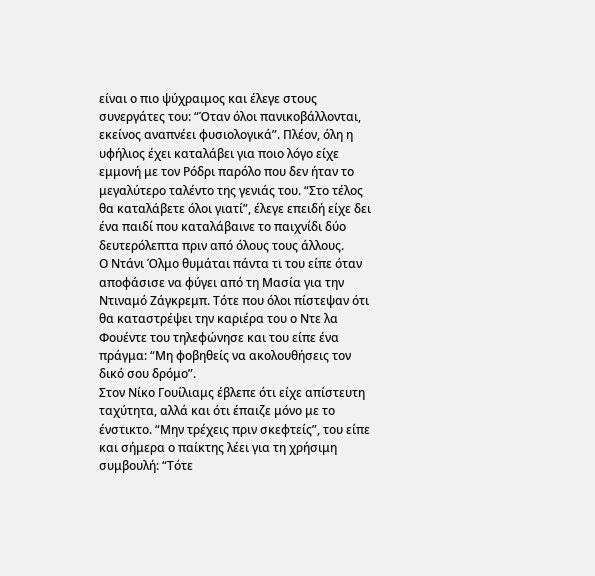είναι ο πιο ψύχραιμος και έλεγε στους συνεργάτες του: “Όταν όλοι πανικοβάλλονται, εκείνος αναπνέει φυσιολογικά”. Πλέον, όλη η υφήλιος έχει καταλάβει για ποιο λόγο είχε εμμονή με τον Ρόδρι παρόλο που δεν ήταν το μεγαλύτερο ταλέντο της γενιάς του. “Στο τέλος θα καταλάβετε όλοι γιατί”, έλεγε επειδή είχε δει ένα παιδί που καταλάβαινε το παιχνίδι δύο δευτερόλεπτα πριν από όλους τους άλλους.
Ο Ντάνι Όλμο θυμάται πάντα τι του είπε όταν αποφάσισε να φύγει από τη Μασία για την Ντιναμό Ζάγκρεμπ. Τότε που όλοι πίστεψαν ότι θα καταστρέψει την καριέρα του ο Ντε λα Φουέντε του τηλεφώνησε και του είπε ένα πράγμα: “Μη φοβηθείς να ακολουθήσεις τον δικό σου δρόμο”.
Στον Νίκο Γουίλιαμς έβλεπε ότι είχε απίστευτη ταχύτητα, αλλά και ότι έπαιζε μόνο με το ένστικτο. “Μην τρέχεις πριν σκεφτείς”, του είπε και σήμερα ο παίκτης λέει για τη χρήσιμη συμβουλή: “Τότε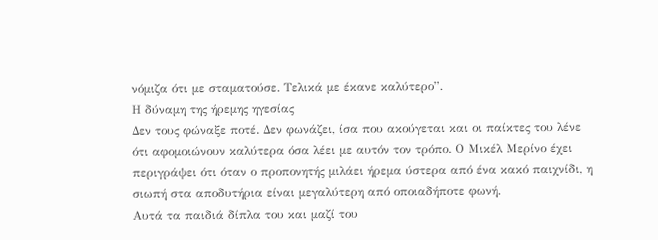νόμιζα ότι με σταματούσε. Τελικά με έκανε καλύτερο”.
Η δύναμη της ήρεμης ηγεσίας
Δεν τους φώναξε ποτέ. Δεν φωνάζει, ίσα που ακούγεται και οι παίκτες του λένε ότι αφομοιώνουν καλύτερα όσα λέει με αυτόν τον τρόπο. Ο Μικέλ Μερίνο έχει περιγράψει ότι όταν ο προπονητής μιλάει ήρεμα ύστερα από ένα κακό παιχνίδι, η σιωπή στα αποδυτήρια είναι μεγαλύτερη από οποιαδήποτε φωνή.
Αυτά τα παιδιά δίπλα του και μαζί του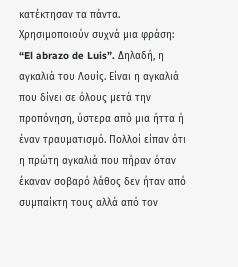κατέκτησαν τα πάντα. Χρησιμοποιούν συχνά μια φράση: “El abrazo de Luis”. Δηλαδή, η αγκαλιά του Λουίς. Είναι η αγκαλιά που δίνει σε όλους μετά την προπόνηση, ύστερα από μια ήττα ή έναν τραυματισμό. Πολλοί είπαν ότι η πρώτη αγκαλιά που πήραν όταν έκαναν σοβαρό λάθος δεν ήταν από συμπαίκτη τους αλλά από τον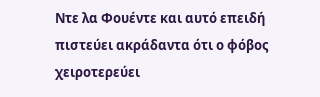Ντε λα Φουέντε και αυτό επειδή πιστεύει ακράδαντα ότι ο φόβος χειροτερεύει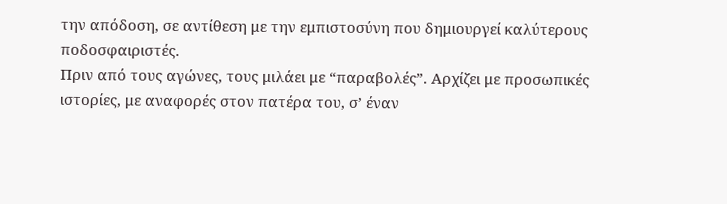την απόδοση, σε αντίθεση με την εμπιστοσύνη που δημιουργεί καλύτερους ποδοσφαιριστές.
Πριν από τους αγώνες, τους μιλάει με “παραβολές”. Αρχίζει με προσωπικές ιστορίες, με αναφορές στον πατέρα του, σ’ έναν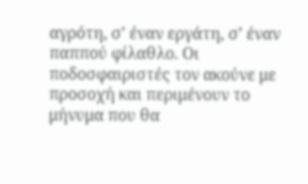αγρότη, σ’ έναν εργάτη, σ’ έναν παππού φίλαθλο. Οι ποδοσφαιριστές τον ακούνε με προσοχή και περιμένουν το μήνυμα που θα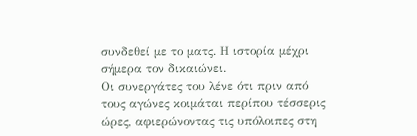συνδεθεί με το ματς. Η ιστορία μέχρι σήμερα τον δικαιώνει.
Οι συνεργάτες του λένε ότι πριν από τους αγώνες κοιμάται περίπου τέσσερις ώρες, αφιερώνοντας τις υπόλοιπες στη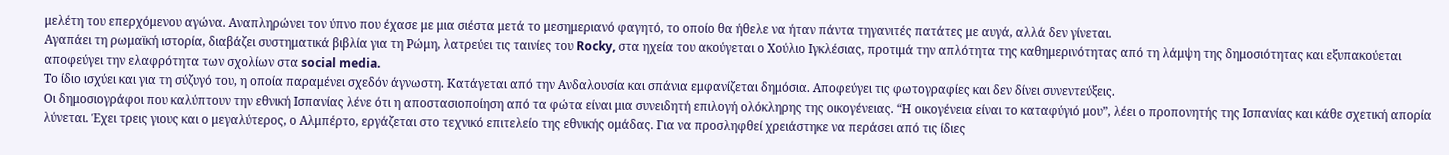μελέτη του επερχόμενου αγώνα. Αναπληρώνει τον ύπνο που έχασε με μια σιέστα μετά το μεσημεριανό φαγητό, το οποίο θα ήθελε να ήταν πάντα τηγανιτές πατάτες με αυγά, αλλά δεν γίνεται.
Αγαπάει τη ρωμαϊκή ιστορία, διαβάζει συστηματικά βιβλία για τη Ρώμη, λατρεύει τις ταινίες του Rocky, στα ηχεία του ακούγεται ο Χούλιο Ιγκλέσιας, προτιμά την απλότητα της καθημερινότητας από τη λάμψη της δημοσιότητας και εξυπακούεται αποφεύγει την ελαφρότητα των σχολίων στα social media.
Το ίδιο ισχύει και για τη σύζυγό του, η οποία παραμένει σχεδόν άγνωστη. Κατάγεται από την Ανδαλουσία και σπάνια εμφανίζεται δημόσια. Αποφεύγει τις φωτογραφίες και δεν δίνει συνεντεύξεις.
Οι δημοσιογράφοι που καλύπτουν την εθνική Ισπανίας λένε ότι η αποστασιοποίηση από τα φώτα είναι μια συνειδητή επιλογή ολόκληρης της οικογένειας. “Η οικογένεια είναι το καταφύγιό μου”, λέει ο προπονητής της Ισπανίας και κάθε σχετική απορία λύνεται. Έχει τρεις γιους και ο μεγαλύτερος, ο Αλμπέρτο, εργάζεται στο τεχνικό επιτελείο της εθνικής ομάδας. Για να προσληφθεί χρειάστηκε να περάσει από τις ίδιες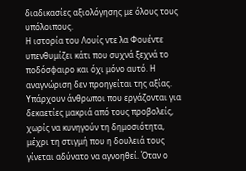διαδικασίες αξιολόγησης με όλους τους υπόλοιπους.
Η ιστορία του Λουίς ντε λα Φουέντε υπενθυμίζει κάτι που συχνά ξεχνά το ποδόσφαιρο και όχι μόνο αυτό. Η αναγνώριση δεν προηγείται της αξίας. Υπάρχουν άνθρωποι που εργάζονται για δεκαετίες μακριά από τους προβολείς, χωρίς να κυνηγούν τη δημοσιότητα, μέχρι τη στιγμή που η δουλειά τους γίνεται αδύνατο να αγνοηθεί. Όταν ο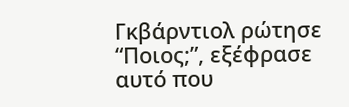Γκβάρντιολ ρώτησε “Ποιος;”, εξέφρασε αυτό που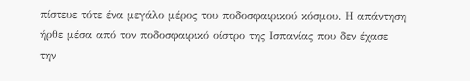πίστευε τότε ένα μεγάλο μέρος του ποδοσφαιρικού κόσμου. Η απάντηση ήρθε μέσα από τον ποδοσφαιρικό οίστρο της Ισπανίας που δεν έχασε την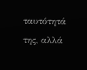ταυτότητά της, αλλά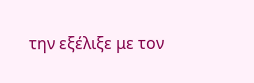την εξέλιξε με τον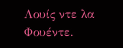Λουίς ντε λα Φουέντε.